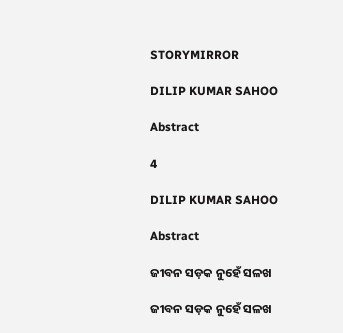STORYMIRROR

DILIP KUMAR SAHOO

Abstract

4

DILIP KUMAR SAHOO

Abstract

ଜୀବନ ସଡ଼କ ନୁହେଁ ସଳଖ

ଜୀବନ ସଡ଼କ ନୁହେଁ ସଳଖ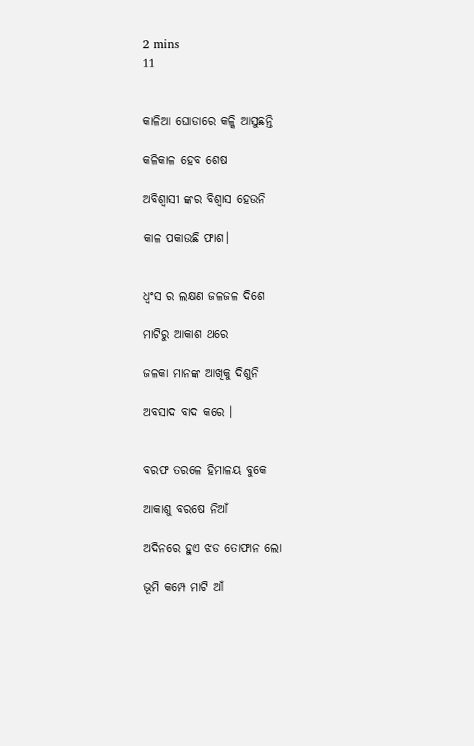2 mins
11


କାଳିଆ ଘୋଡାରେ କଳ୍କି ଆସୁଛନ୍ତି

କଳିକାଳ ହେବ ଶେଷ

ଅବିଶ୍ବାସୀ ଙ୍କର ବିଶ୍ବାସ ହେଉନି

କାଳ ପକାଉଛି ଫାଶ।


ଧ୍ବଂସ ର ଲକ୍ଷଣ ଜଳଜଳ ଦିଶେ

ମାଟିରୁ ଆକାଶ ଥରେ

ଜଳକା ମାନଙ୍କ ଆଖିକୁ ଦିଶୁନି

ଅବସାଦ ବାଦ କରେ ।


ବରଫ ତରଳେ ହିମାଳୟ ବୁକେ

ଆକାଶୁ ବରଷେ ନିଆଁ

ଅଦିନରେ ହୁଏ ଝଡ ତୋଫାନ ଲୋ

ଭୂମି କମ୍ପେ ମାଟି ଆଁ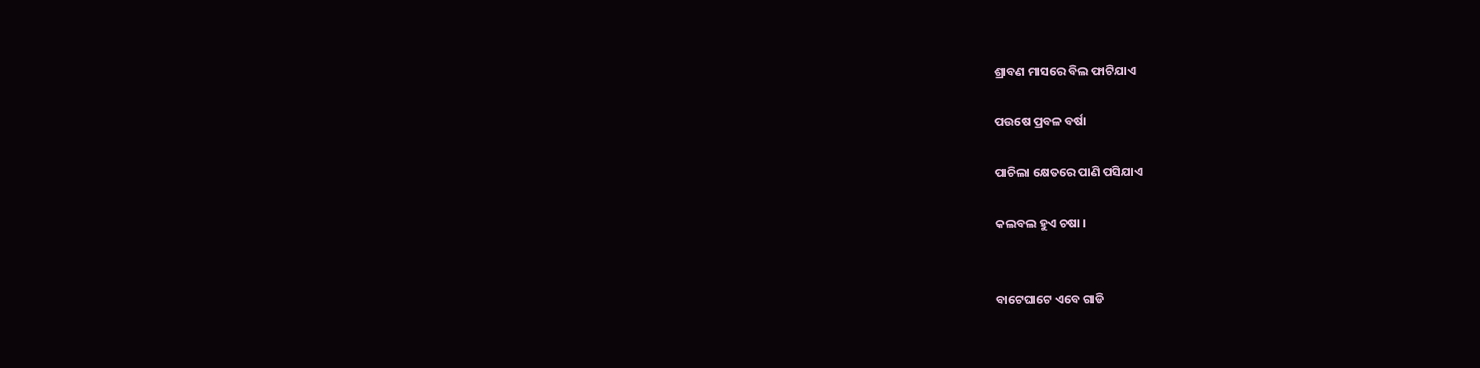ଶ୍ରାବଣ ମାସରେ ବିଲ ଫାଟିଯାଏ

ପଉଷେ ପ୍ରବଳ ବର୍ଷା

ପାଚିଲା କ୍ଷେତରେ ପାଣି ପସିଯାଏ

କଲବଲ ହୁଏ ଚଷା ।


ବାଟେଘାଟେ ଏବେ ଗାଡି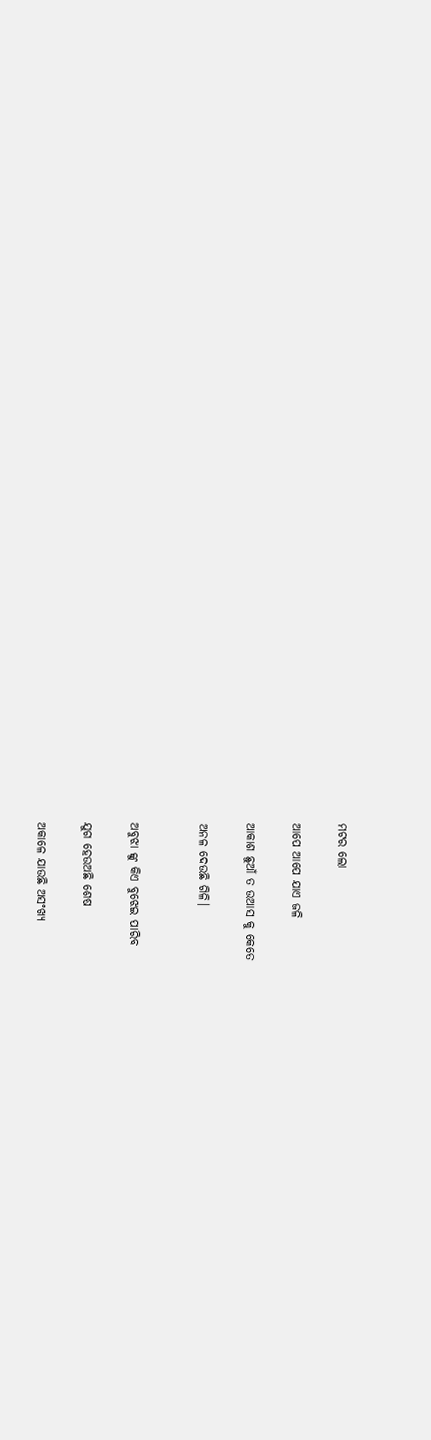ମଟର ଲୋ

ଆପେ ଆପେ ଯାଏ ଜଳି

ଆକାଶ ଛୁଆଁ ତ ଉଆସ କୁ କେତେ

ଅନଳ ଦେଉଛି ଗିଳି।


ଅବୁଝା ଙ୍କୁ କିଏ ବୁଝେଇ ପାରିବ

ଯୁଗ ହେଉଅଛି ଶେଷ

ଅକାଳେ ଯାଉଛି ଅସଂଖ୍ୟ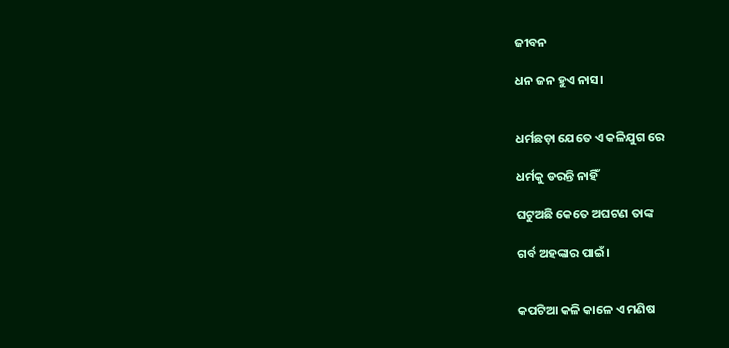ଜୀବନ

ଧନ ଜନ ହୁଏ ନାସ।


ଧର୍ମଛଡ଼ା ଯେତେ ଏ କଳିଯୁଗ ରେ

ଧର୍ମକୁ ଡରନ୍ତି ନାହିଁ

ଘଟୁଅଛି କେତେ ଅଘଟଣ ତାଙ୍କ

ଗର୍ବ ଅହଙ୍କାର ପାଇଁ।


କପଟିଆ କଳି କାଳେ ଏ ମଣିଷ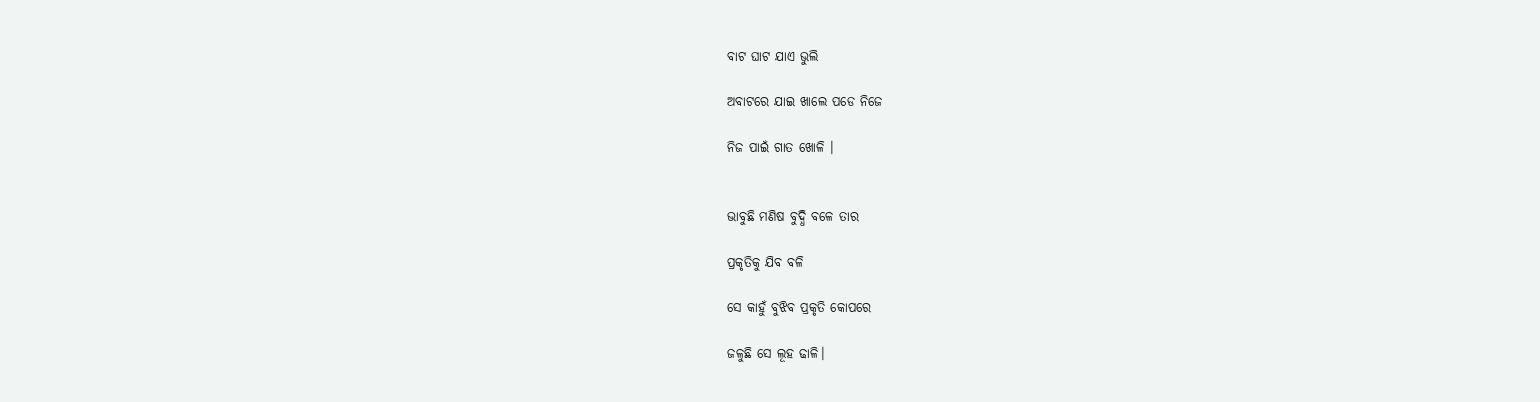ବାଟ ଘାଟ ଯାଏ ଭୁଲି

ଅବାଟରେ ଯାଇ ଖାଲେ ପଡେ ନିଜେ

ନିଜ ପାଇଁ ଗାତ ଖୋଳି ।


ଭାବୁଛି ମଣିଷ ବୁଦ୍ଧି ବଳେ ତାର

ପ୍ରକୃତିକୁ ଯିବ ବଳି

ସେ କାହୁଁ ବୁଝିବ ପ୍ରକୃତି କୋପରେ

ଜଳୁଛି ସେ ଲୂହ ଢାଳି।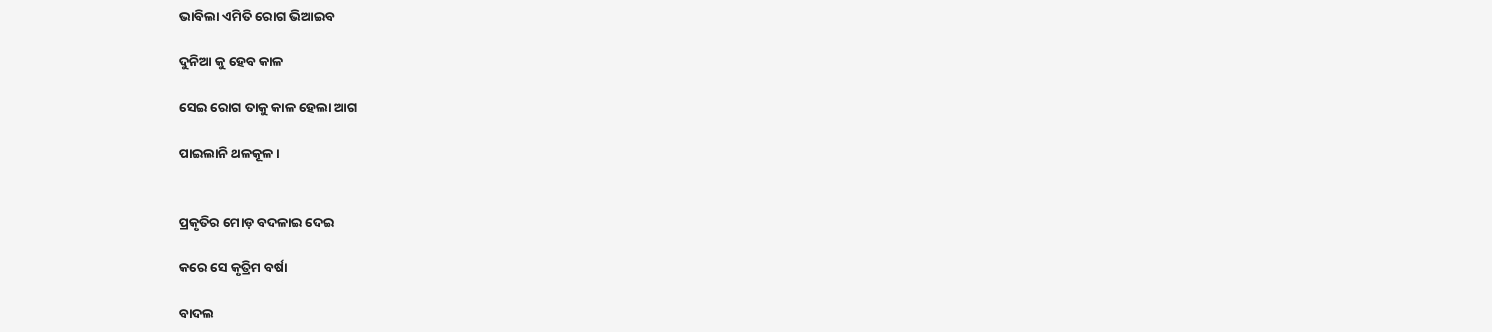ଭାବିଲା ଏମିତି ରୋଗ ଭିଆଇବ

ଦୁନିଆ କୁ ହେବ କାଳ

ସେଇ ରୋଗ ତାକୁ କାଳ ହେଲା ଆଗ

ପାଇଲାନି ଥଳକୂଳ ।


ପ୍ରକୃତିର ମୋଡ଼ ବଦଳାଇ ଦେଇ

କରେ ସେ କୃତ୍ରିମ ବର୍ଷା

ବାଦଲ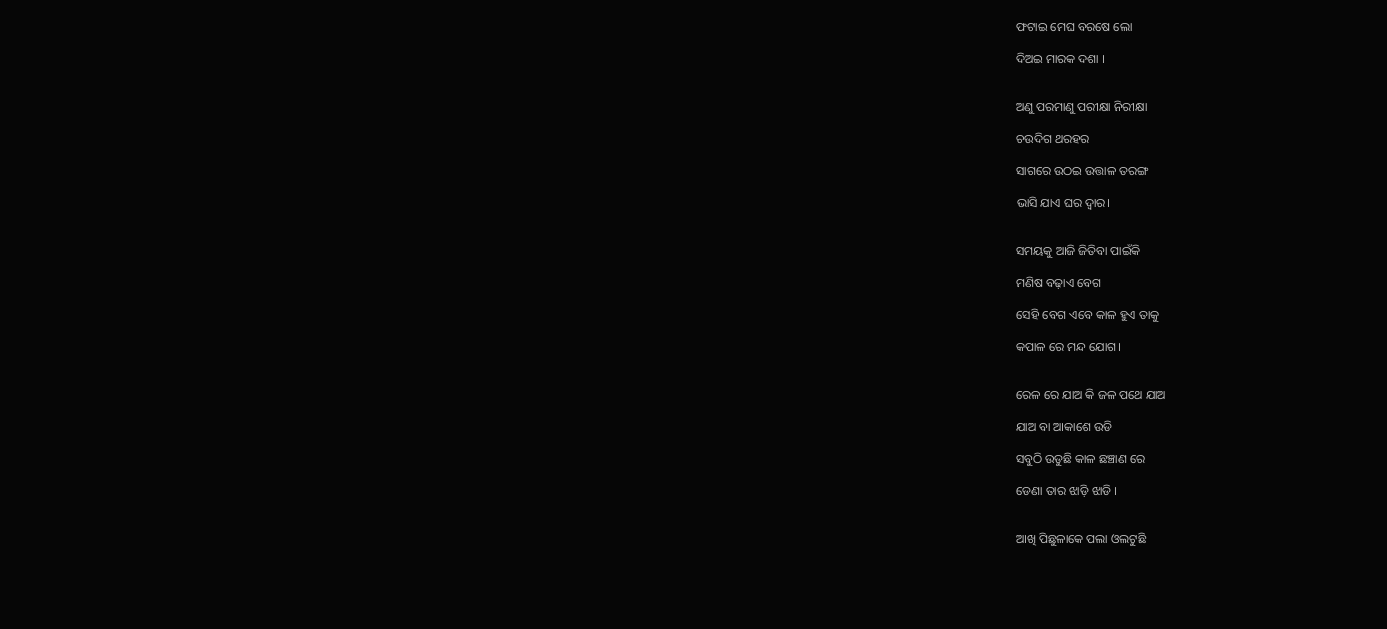ଫଟାଇ ମେଘ ବରଷେ ଲୋ

ଦିଅଇ ମାରକ ଦଶା ।


ଅଣୁ ପରମାଣୁ ପରୀକ୍ଷା ନିରୀକ୍ଷା

ଚଉଦିଗ ଥରହର

ସାଗରେ ଉଠଇ ଉତ୍ତାଳ ତରଙ୍ଗ

ଭାସି ଯାଏ ଘର ଦ୍ବାର।


ସମୟକୁ ଆଜି ଜିତିବା ପାଇଁକି

ମଣିଷ ବଢ଼ାଏ ବେଗ

ସେହି ବେଗ ଏବେ କାଳ ହୁଏ ତାକୁ

କପାଳ ରେ ମନ୍ଦ ଯୋଗ।


ରେଳ ରେ ଯାଅ କି ଜଳ ପଥେ ଯାଅ

ଯାଅ ବା ଆକାଶେ ଉଡି

ସବୁଠି ଉଡୁଛି କାଳ ଛଞ୍ଚାଣ ରେ

ଡେଣା ତାର ଝାଡ଼ି ଝାଡି ।


ଆଖି ପିଛୁଳାକେ ପଲା ଓଲଟୁଛି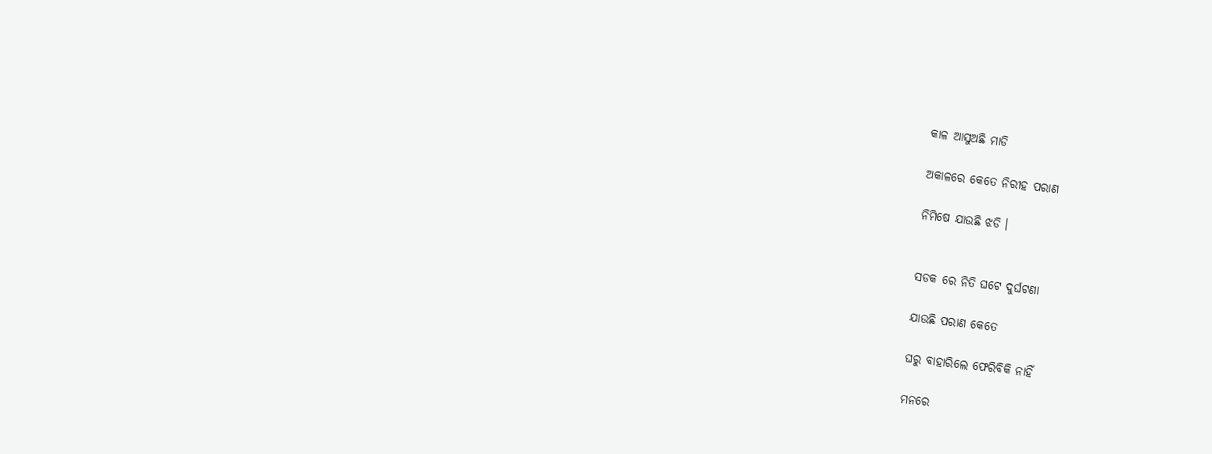କାଳ ଆସୁଅଛି ମାଡି

ଅକାଳରେ କେତେ ନିରୀହ ପରାଣ

ନିମିଷେ ଯାଉଛି ଝଡି ।


ସଡକ ରେ ନିତି ଘଟେ ଦୁର୍ଘଟଣା

ଯାଉଛି ପରାଣ କେତେ

ଘରୁ ବାହାରିଲେ ଫେରିବିକି ନାହିଁ

ମନରେ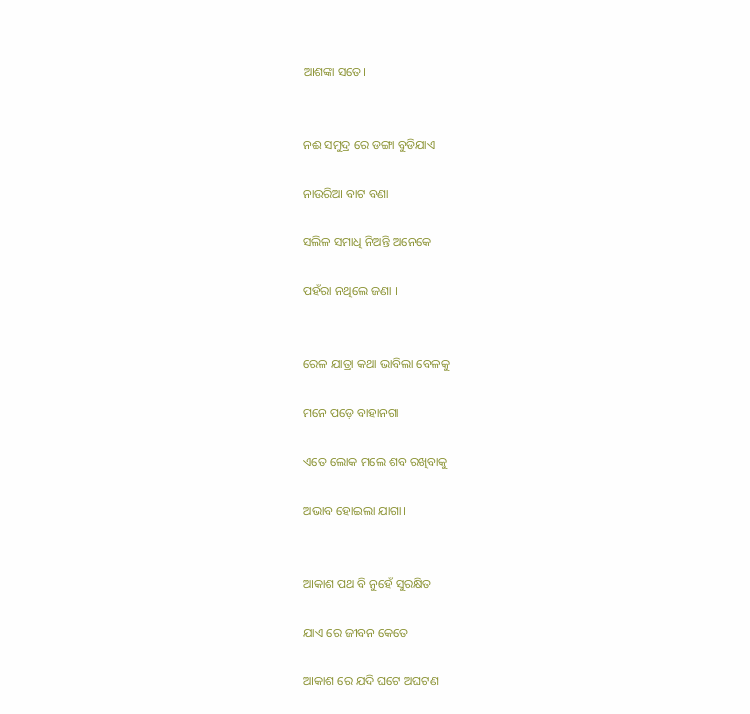ଆଶଙ୍କା ସତେ।


ନଈ ସମୁଦ୍ର ରେ ଡଙ୍ଗା ବୁଡିଯାଏ

ନାଉରିଆ ବାଟ ବଣା

ସଲିଳ ସମାଧି ନିଅନ୍ତି ଅନେକେ

ପହଁରା ନଥିଲେ ଜଣା ।


ରେଳ ଯାତ୍ରା କଥା ଭାବିଲା ବେଳକୁ

ମନେ ପଡ଼େ ବାହାନଗା

ଏତେ ଲୋକ ମଲେ ଶବ ରଖିବାକୁ

ଅଭାବ ହୋଇଲା ଯାଗା।


ଆକାଶ ପଥ ବି ନୁହେଁ ସୁରକ୍ଷିତ

ଯାଏ ରେ ଜୀବନ କେତେ

ଆକାଶ ରେ ଯଦି ଘଟେ ଅଘଟଣ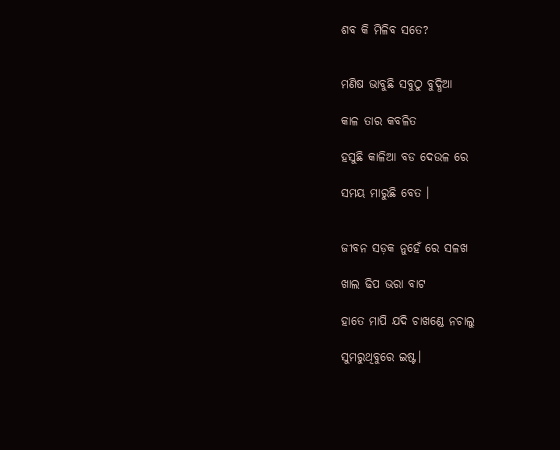ଶବ କି ମିଳିବ ସତେ?


ମଣିଷ ଭାବୁଛି ସବୁଠୁ ବୁଦ୍ଧିଆ

କାଳ ତାର କବଳିତ

ହସୁଛି କାଳିଆ ବଡ ଦେଉଳ ରେ

ସମୟ ମାରୁଛି ବେତ ।


ଜୀବନ ସଡ଼କ ନୁହେଁ ରେ ସଳଖ

ଖାଲ ଢିପ ଭରା ବାଟ

ହାତେ ମାପି ଯଦି ଚାଖଣ୍ଡେ ନଚାଲୁ

ସୁମରୁଥିବୁରେ ଇଷ୍ଟ।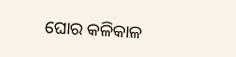ଘୋର କଳିକାଳ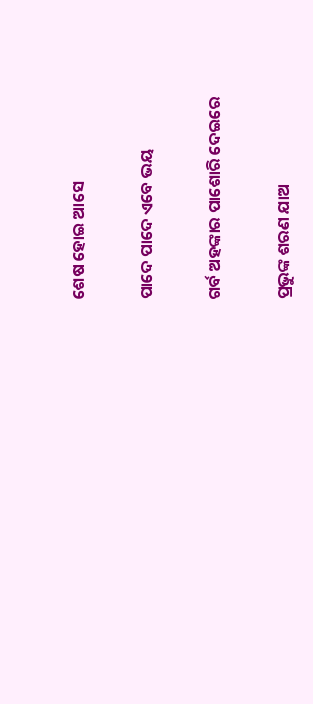ଶେଷ ହୋଇ ଆସେ

ପାଦେ ପାଦେ ଏବେ ଭୟ

ଗର୍ବ ଅହଙ୍କାର ପାଶୋରି ଦେଇରେ

ପ୍ରଭୁଙ୍କ ଶରଣ ଯାଅ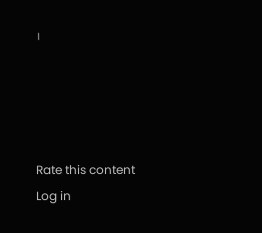।




Rate this content
Log in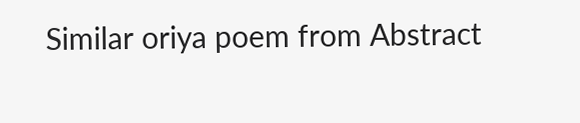Similar oriya poem from Abstract